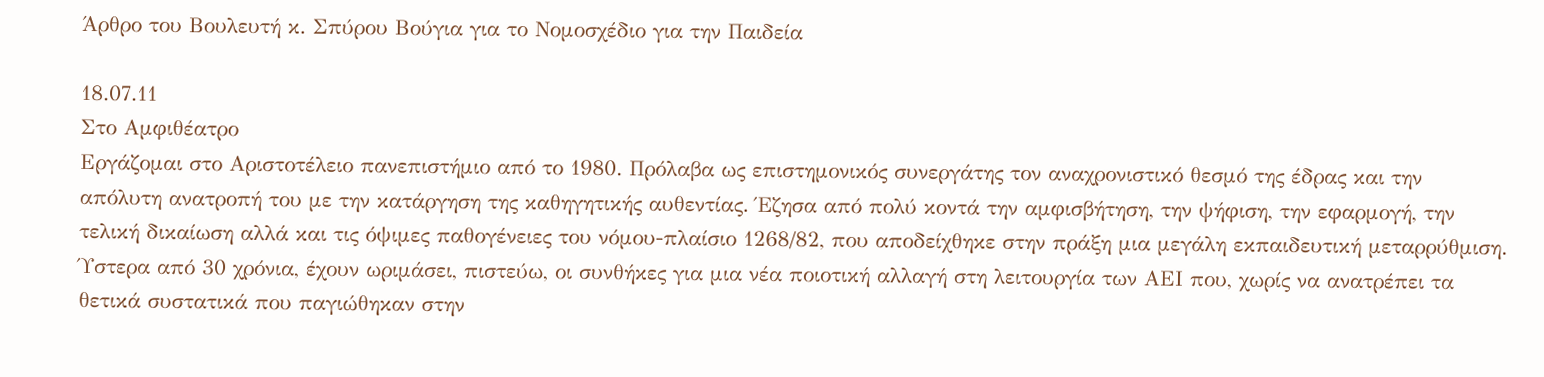Άρθρο του Βουλευτή κ. Σπύρου Βούγια για το Νομοσχέδιο για την Παιδεία

18.07.11
Στο Αμφιθέατρο
Εργάζομαι στο Αριστοτέλειο πανεπιστήμιο από το 1980. Πρόλαβα ως επιστημονικός συνεργάτης τον αναχρονιστικό θεσμό της έδρας και την απόλυτη ανατροπή του με την κατάργηση της καθηγητικής αυθεντίας. Έζησα από πολύ κοντά την αμφισβήτηση, την ψήφιση, την εφαρμογή, την τελική δικαίωση αλλά και τις όψιμες παθογένειες του νόμου-πλαίσιο 1268/82, που αποδείχθηκε στην πράξη μια μεγάλη εκπαιδευτική μεταρρύθμιση. Ύστερα από 30 χρόνια, έχουν ωριμάσει, πιστεύω, οι συνθήκες για μια νέα ποιοτική αλλαγή στη λειτουργία των ΑΕΙ που, χωρίς να ανατρέπει τα θετικά συστατικά που παγιώθηκαν στην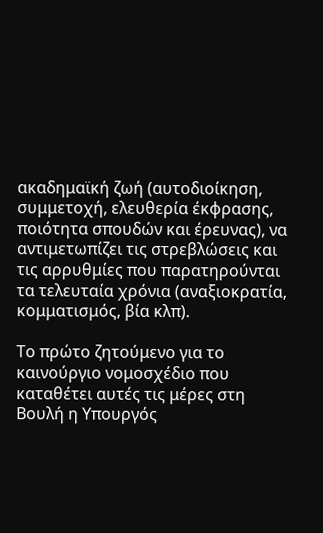ακαδημαϊκή ζωή (αυτοδιοίκηση, συμμετοχή, ελευθερία έκφρασης, ποιότητα σπουδών και έρευνας), να αντιμετωπίζει τις στρεβλώσεις και τις αρρυθμίες που παρατηρούνται τα τελευταία χρόνια (αναξιοκρατία, κομματισμός, βία κλπ).

Το πρώτο ζητούμενο για το καινούργιο νομοσχέδιο που καταθέτει αυτές τις μέρες στη Βουλή η Υπουργός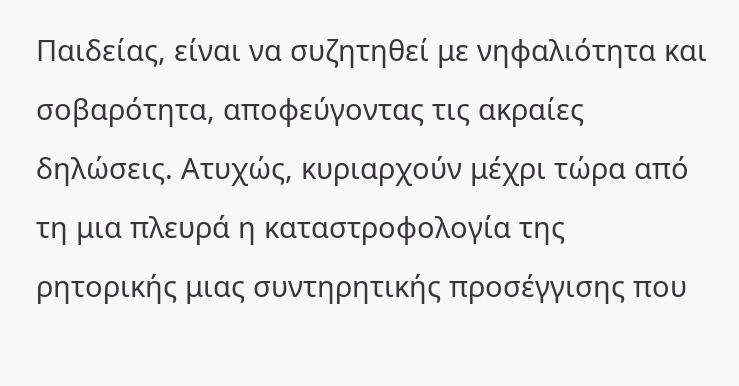Παιδείας, είναι να συζητηθεί με νηφαλιότητα και σοβαρότητα, αποφεύγοντας τις ακραίες δηλώσεις. Ατυχώς, κυριαρχούν μέχρι τώρα από τη μια πλευρά η καταστροφολογία της ρητορικής μιας συντηρητικής προσέγγισης που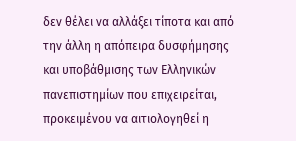δεν θέλει να αλλάξει τίποτα και από την άλλη η απόπειρα δυσφήμησης και υποβάθμισης των Ελληνικών πανεπιστημίων που επιχειρείται, προκειμένου να αιτιολογηθεί η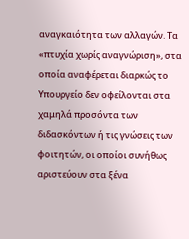αναγκαιότητα των αλλαγών. Τα «πτυχία χωρίς αναγνώριση», στα οποία αναφέρεται διαρκώς το Υπουργείο δεν οφείλονται στα χαμηλά προσόντα των διδασκόντων ή τις γνώσεις των φοιτητών, οι οποίοι συνήθως αριστεύουν στα ξένα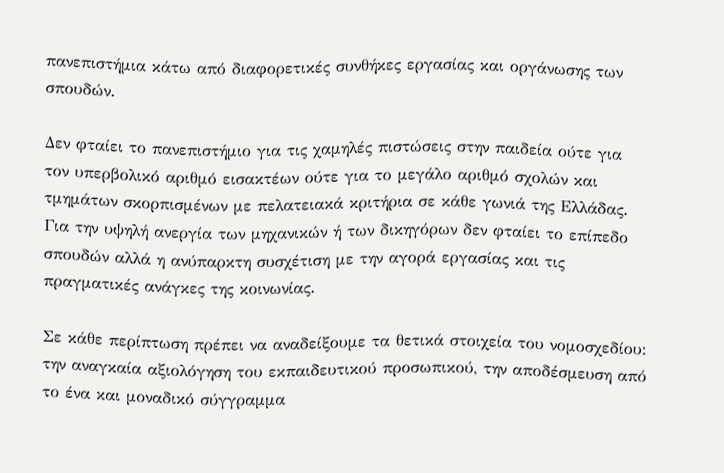πανεπιστήμια κάτω από διαφορετικές συνθήκες εργασίας και οργάνωσης των σπουδών.

Δεν φταίει το πανεπιστήμιο για τις χαμηλές πιστώσεις στην παιδεία ούτε για τον υπερβολικό αριθμό εισακτέων ούτε για το μεγάλο αριθμό σχολών και τμημάτων σκορπισμένων με πελατειακά κριτήρια σε κάθε γωνιά της Ελλάδας. Για την υψηλή ανεργία των μηχανικών ή των δικηγόρων δεν φταίει το επίπεδο σπουδών αλλά η ανύπαρκτη συσχέτιση με την αγορά εργασίας και τις πραγματικές ανάγκες της κοινωνίας.

Σε κάθε περίπτωση πρέπει να αναδείξουμε τα θετικά στοιχεία του νομοσχεδίου: την αναγκαία αξιολόγηση του εκπαιδευτικού προσωπικού, την αποδέσμευση από το ένα και μοναδικό σύγγραμμα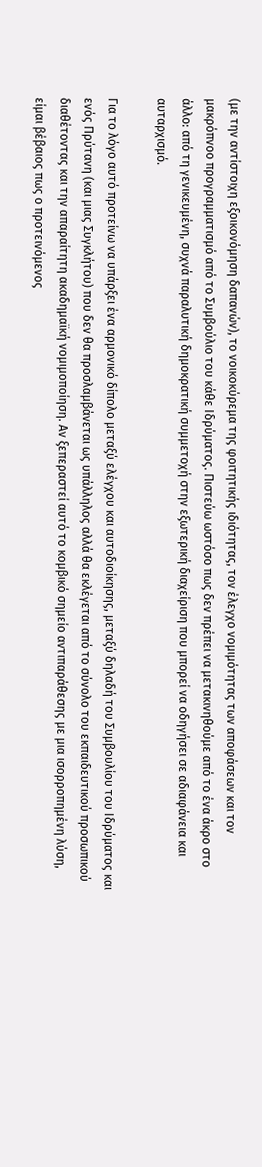(με την αντίστοιχη εξοικονόμηση δαπανών), το νοικοκύρεμα της φοιτητικής ιδιότητας, τον έλεγχο νομιμότητας των αποφάσεων και τον μακρόπνοο προγραμματισμό από το Συμβούλιο του κάθε Ιδρύματος. Πιστεύω ωστόσο πως δεν πρέπει να μετακινηθούμε από το ένα άκρο στο άλλο: από τη γενικευμένη, συχνά παραλυτική δημοκρατική συμμετοχή στην εξωτερική διαχείριση που μπορεί να οδηγήσει σε αδιαφάνεια και αυταρχισμό.

Για το λόγο αυτό προτείνω να υπάρξει ένα αρμονικό δίπολο μεταξύ ελέγχου και αυτοδιοίκησης, μεταξύ δηλαδή του Συμβουλίου του Ιδρύματος και ενός Πρύτανη (και μιας Συγκλήτου) που δεν θα προσλαμβάνεται ως υπάλληλος αλλά θα εκλέγεται από το σύνολο του εκπαιδευτικού προσωπικού διαθέτοντας και την απαραίτητη ακαδημαϊκή νομιμοποίηση. Αν ξεπεραστεί αυτό το κομβικό σημείο αντιπαράθεσης με μια ισορροπημένη λύση, είμαι βέβαιος πως ο προτεινόμενος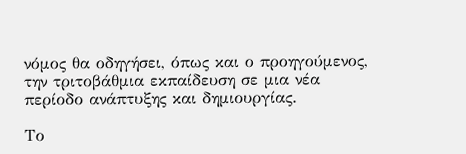νόμος θα οδηγήσει, όπως και ο προηγούμενος, την τριτοβάθμια εκπαίδευση σε μια νέα περίοδο ανάπτυξης και δημιουργίας.

Το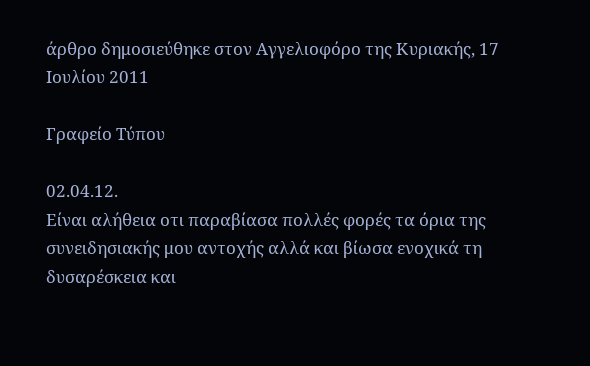άρθρο δημοσιεύθηκε στον Αγγελιοφόρο της Κυριακής, 17 Ιουλίου 2011

Γραφείο Τύπου

02.04.12.
Είναι αλήθεια οτι παραβίασα πολλές φορές τα όρια της συνειδησιακής μου αντοχής αλλά και βίωσα ενοχικά τη δυσαρέσκεια και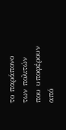το παράπονο των πολιτών που υποφέρουν από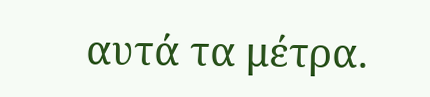αυτά τα μέτρα.